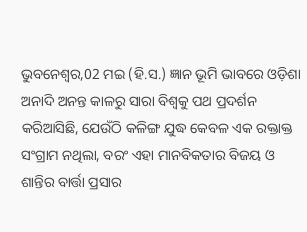ଭୁବନେଶ୍ୱର,02 ମଇ (ହି.ସ.) ଜ୍ଞାନ ଭୂମି ଭାବରେ ଓଡ଼ିଶା ଅନାଦି ଅନନ୍ତ କାଳରୁ ସାରା ବିଶ୍ୱକୁ ପଥ ପ୍ରଦର୍ଶନ କରିଆସିଛି, ଯେଉଁଠି କଳିଙ୍ଗ ଯୁଦ୍ଧ କେବଳ ଏକ ରକ୍ତାକ୍ତ ସଂଗ୍ରାମ ନଥିଲା, ବରଂ ଏହା ମାନବିକତାର ବିଜୟ ଓ ଶାନ୍ତିର ବାର୍ତ୍ତା ପ୍ରସାର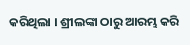କରିଥିଲା । ଶ୍ରୀଲଙ୍କା ଠାରୁ ଆରମ୍ଭ କରି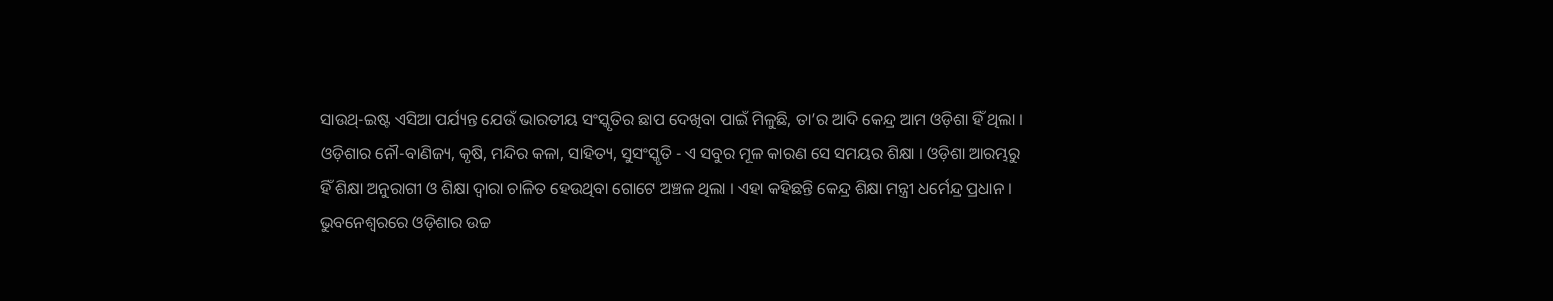ସାଉଥ୍-ଇଷ୍ଟ ଏସିଆ ପର୍ଯ୍ୟନ୍ତ ଯେଉଁ ଭାରତୀୟ ସଂସ୍କୃତିର ଛାପ ଦେଖିବା ପାଇଁ ମିଳୁଛି, ତା’ର ଆଦି କେନ୍ଦ୍ର ଆମ ଓଡ଼ିଶା ହିଁ ଥିଲା । ଓଡ଼ିଶାର ନୌ-ବାଣିଜ୍ୟ, କୃଷି, ମନ୍ଦିର କଳା, ସାହିତ୍ୟ, ସୁସଂସ୍କୃତି - ଏ ସବୁର ମୂଳ କାରଣ ସେ ସମୟର ଶିକ୍ଷା । ଓଡ଼ିଶା ଆରମ୍ଭରୁ ହିଁ ଶିକ୍ଷା ଅନୁରାଗୀ ଓ ଶିକ୍ଷା ଦ୍ୱାରା ଚାଳିତ ହେଉଥିବା ଗୋଟେ ଅଞ୍ଚଳ ଥିଲା । ଏହା କହିଛନ୍ତି କେନ୍ଦ୍ର ଶିକ୍ଷା ମନ୍ତ୍ରୀ ଧର୍ମେନ୍ଦ୍ର ପ୍ରଧାନ ।
ଭୁବନେଶ୍ୱରରେ ଓଡ଼ିଶାର ଉଚ୍ଚ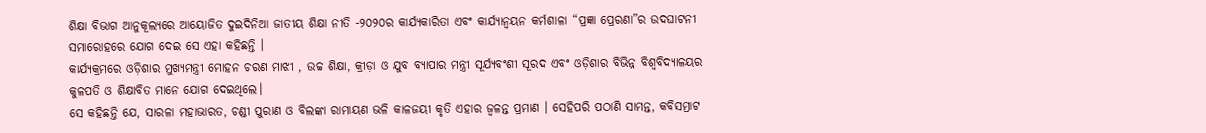ଶିକ୍ଷା ବିଭାଗ ଆନୁକୂଲ୍ୟରେ ଆୟୋଜିତ ଦୁଇଦିନିଆ ଜାତୀୟ ଶିକ୍ଷା ନୀତି -୨୦୨୦ର କାର୍ଯ୍ୟକାରିତା ଏବଂ କାର୍ଯ୍ୟାନ୍ୱୟନ କର୍ମଶାଳା “ପ୍ରଜ୍ଞା ପ୍ରେରଣା”ର ଉଦଘାଟନୀ ସମାରୋହରେ ଯୋଗ ଦେଇ ସେ ଏହା କହିଛନ୍ତି ।
କାର୍ଯ୍ୟକ୍ରମରେ ଓଡ଼ିଶାର ମୁଖ୍ୟମନ୍ତ୍ରୀ ମୋହନ ଚରଣ ମାଝୀ , ଉଚ୍ଚ ଶିକ୍ଷା, କ୍ରୀଡ଼ା ଓ ଯୁବ ବ୍ୟାପାର ମନ୍ତ୍ରୀ ସୂର୍ଯ୍ୟବଂଶୀ ସୂରଦ ଏବଂ ଓଡ଼ିଶାର ବିଭିନ୍ନ ବିଶ୍ୱବିଦ୍ୟାଳୟର କୁଳପତି ଓ ଶିକ୍ଷାବିତ ମାନେ ଯୋଗ ଦେଇଥିଲେ।
ସେ କହିଛନ୍ତି ଯେ, ସାରଳା ମହାଭାରତ, ଚଣ୍ଡୀ ପୁରାଣ ଓ ବିଲଙ୍କା ରାମାୟଣ ଭଳି କାଳଜୟୀ କୃତି ଏହାର ଜ୍ୱଳନ୍ତ ପ୍ରମାଣ । ସେହିପରି ପଠାଣି ସାମନ୍ତ, କବିସମ୍ରାଟ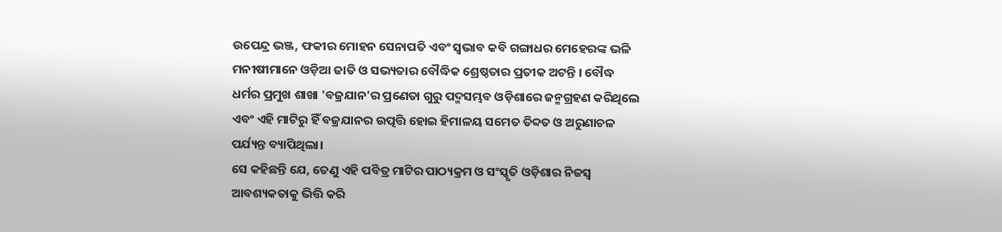ଉପେନ୍ଦ୍ର ଭଞ୍ଜ, ଫକୀର ମୋହନ ସେନାପତି ଏବଂ ସ୍ୱଭାବ କବି ଗଙ୍ଗାଧର ମେହେରଙ୍କ ଭଳି ମନୀଷୀମାନେ ଓଡ଼ିଆ ଜାତି ଓ ସଭ୍ୟତାର ବୌଦ୍ଧିକ ଶ୍ରେଷ୍ଠତାର ପ୍ରତୀକ ଅଟନ୍ତି । ବୌଦ୍ଧ ଧର୍ମର ପ୍ରମୁଖ ଶାଖା 'ବଜ୍ରଯାନ'ର ପ୍ରଣେତା ଗୁରୁ ପଦ୍ମସମ୍ଭବ ଓଡ଼ିଶାରେ ଜନ୍ମଗ୍ରହଣ କରିଥିଲେ ଏବଂ ଏହି ମାଟିରୁ ହିଁ ବଜ୍ରଯାନର ଉତ୍ପତ୍ତି ହୋଇ ହିମାଳୟ ସମେତ ତିବ୍ଦତ ଓ ଅରୁଣାଚଳ ପର୍ଯ୍ୟନ୍ତ ବ୍ୟାପିଥିଲା।
ସେ କହିଛନ୍ତି ଯେ, ତେଣୁ ଏହି ପବିତ୍ର ମାଟିର ପାଠ୍ୟକ୍ରମ ଓ ସଂସ୍କୃତି ଓଡ଼ିଶାର ନିଜସ୍ୱ ଆବଶ୍ୟକତାକୁ ଭିତ୍ତି କରି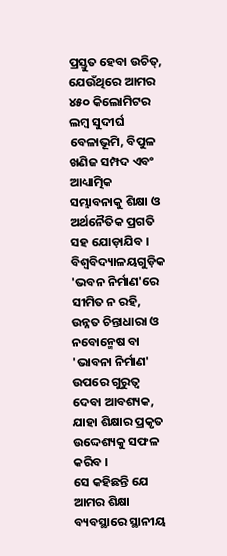ପ୍ରସ୍ତୁତ ହେବା ଉଚିତ୍, ଯେଉଁଥିରେ ଆମର ୪୫୦ କିଲୋମିଟର ଲମ୍ବ ସୁଦୀର୍ଘ ବେଳାଭୂମି, ବିପୁଳ ଖଣିଜ ସମ୍ପଦ ଏବଂ ଆଧ୍ୟାତ୍ମିକ ସମ୍ଭାବନାକୁ ଶିକ୍ଷା ଓ ଅର୍ଥନୈତିକ ପ୍ରଗତି ସହ ଯୋଡ଼ାଯିବ । ବିଶ୍ୱବିଦ୍ୟାଳୟଗୁଡ଼ିକ 'ଭବନ ନିର୍ମାଣ'ରେ ସୀମିତ ନ ରହି, ଉନ୍ନତ ଚିନ୍ତାଧାରା ଓ ନବୋନ୍ମେଷ ବା 'ଭାବନା ନିର୍ମାଣ' ଉପରେ ଗୁରୁତ୍ୱ ଦେବା ଆବଶ୍ୟକ, ଯାହା ଶିକ୍ଷାର ପ୍ରକୃତ ଉଦ୍ଦେଶ୍ୟକୁ ସଫଳ କରିବ ।
ସେ କହିଛନ୍ତି ଯେ ଆମର ଶିକ୍ଷା ବ୍ୟବସ୍ଥାରେ ସ୍ଥାନୀୟ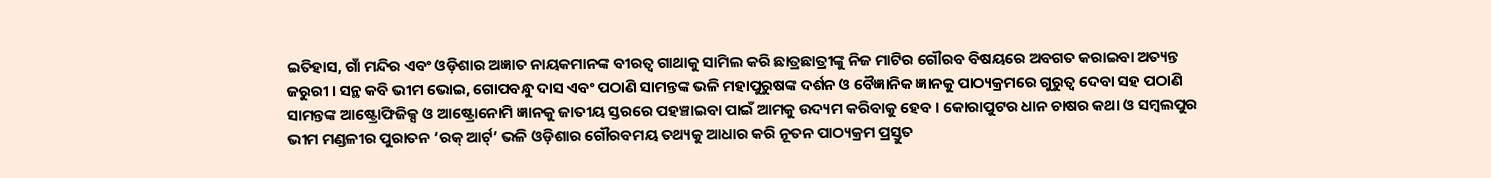ଇତିହାସ, ଗାଁ ମନ୍ଦିର ଏବଂ ଓଡ଼ିଶାର ଅଜ୍ଞାତ ନାୟକମାନଙ୍କ ବୀରତ୍ୱ ଗାଥାକୁ ସାମିଲ କରି ଛାତ୍ରଛାତ୍ରୀଙ୍କୁ ନିଜ ମାଟିର ଗୌରବ ବିଷୟରେ ଅବଗତ କରାଇବା ଅତ୍ୟନ୍ତ ଜରୁରୀ । ସନ୍ଥ କବି ଭୀମ ଭୋଇ, ଗୋପବନ୍ଧୁ ଦାସ ଏବଂ ପଠାଣି ସାମନ୍ତଙ୍କ ଭଳି ମହାପୁରୁଷଙ୍କ ଦର୍ଶନ ଓ ବୈଜ୍ଞାନିକ ଜ୍ଞାନକୁ ପାଠ୍ୟକ୍ରମରେ ଗୁରୁତ୍ୱ ଦେବା ସହ ପଠାଣି ସାମନ୍ତଙ୍କ ଆଷ୍ଟ୍ରୋଫିଜିକ୍ସ ଓ ଆଷ୍ଟ୍ରୋନୋମି ଜ୍ଞାନକୁ ଜାତୀୟ ସ୍ତରରେ ପହଞ୍ଚାଇବା ପାଇଁ ଆମକୁ ଉଦ୍ୟମ କରିବାକୁ ହେବ । କୋରାପୁଟର ଧାନ ଚାଷର କଥା ଓ ସମ୍ବଲପୁର ଭୀମ ମଣ୍ଡଳୀର ପୁରାତନ ‘ରକ୍ ଆର୍ଟ୍’ ଭଳି ଓଡ଼ିଶାର ଗୌରବମୟ ତଥ୍ୟକୁ ଆଧାର କରି ନୂତନ ପାଠ୍ୟକ୍ରମ ପ୍ରସ୍ତୁତ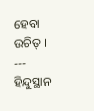ହେବା ଉଚିତ୍ ।
---
ହିନ୍ଦୁସ୍ଥାନ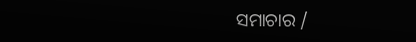ସମାଚାର /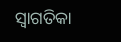ସ୍ୱାଗତିକା